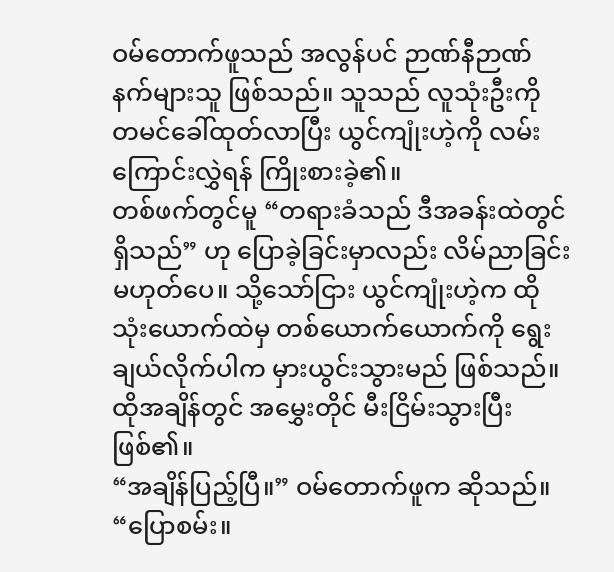ဝမ်တောက်ဖူသည် အလွန်ပင် ဉာဏ်နီဉာဏ်နက်များသူ ဖြစ်သည်။ သူသည် လူသုံးဦးကို တမင်ခေါ်ထုတ်လာပြီး ယွင်ကျုံးဟဲ့ကို လမ်းကြောင်းလွှဲရန် ကြိုးစားခဲ့၏။
တစ်ဖက်တွင်မူ “တရားခံသည် ဒီအခန်းထဲတွင် ရှိသည်” ဟု ပြောခဲ့ခြင်းမှာလည်း လိမ်ညာခြင်း မဟုတ်ပေ။ သို့သော်ငြား ယွင်ကျုံးဟဲ့က ထိုသုံးယောက်ထဲမှ တစ်ယောက်ယောက်ကို ရွေးချယ်လိုက်ပါက မှားယွင်းသွားမည် ဖြစ်သည်။
ထိုအချိန်တွင် အမွှေးတိုင် မီးငြိမ်းသွားပြီးဖြစ်၏။
“အချိန်ပြည့်ပြီ။” ဝမ်တောက်ဖူက ဆိုသည်။ “ပြောစမ်း။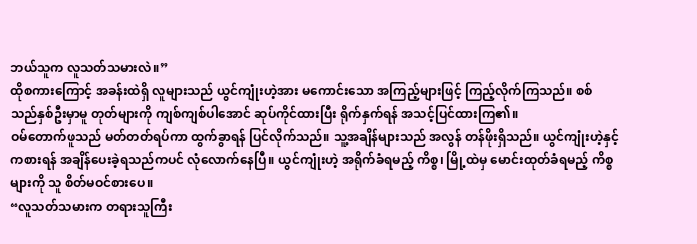ဘယ်သူက လူသတ်သမားလဲ။”
ထိုစကားကြောင့် အခန်းထဲရှိ လူများသည် ယွင်ကျုံးဟဲ့အား မကောင်းသော အကြည့်များဖြင့် ကြည့်လိုက်ကြသည်။ စစ်သည်နှစ်ဦးမှာမူ တုတ်များကို ကျစ်ကျစ်ပါအောင် ဆုပ်ကိုင်ထားပြီး ရိုက်နှက်ရန် အသင့်ပြင်ထားကြ၏။
ဝမ်တောက်ဖူသည် မတ်တတ်ရပ်ကာ ထွက်ခွာရန် ပြင်လိုက်သည်။ သူ့အချိန်များသည် အလွန် တန်ဖိုးရှိသည်။ ယွင်ကျုံးဟဲ့နှင့် ကစားရန် အချိန်ပေးခဲ့ရသည်ကပင် လုံလောက်နေပြီ။ ယွင်ကျုံးဟဲ့ အရိုက်ခံရမည့် ကိစ္စ၊ မြို့ထဲမှ မောင်းထုတ်ခံရမည့် ကိစ္စများကို သူ စိတ်မဝင်စားပေ။
“လူသတ်သမားက တရားသူကြီး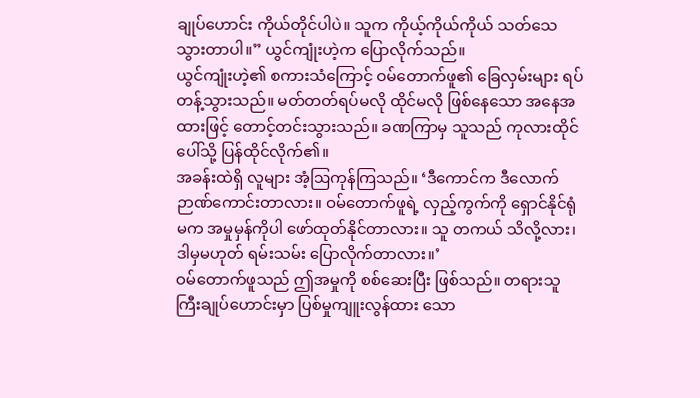ချုပ်ဟောင်း ကိုယ်တိုင်ပါပဲ။ သူက ကိုယ့်ကိုယ်ကိုယ် သတ်သေသွားတာပါ။” ယွင်ကျုံးဟဲ့က ပြောလိုက်သည်။
ယွင်ကျုံးဟဲ့၏ စကားသံကြောင့် ဝမ်တောက်ဖူ၏ ခြေလှမ်းများ ရပ်တန့်သွားသည်။ မတ်တတ်ရပ်မလို ထိုင်မလို ဖြစ်နေသော အနေအထားဖြင့် တောင့်တင်းသွားသည်။ ခဏကြာမှ သူသည် ကုလားထိုင်ပေါ်သို့ ပြန်ထိုင်လိုက်၏။
အခန်းထဲရှိ လူများ အံ့ဩကုန်ကြသည်။ ‘ဒီကောင်က ဒီလောက် ဉာဏ်ကောင်းတာလား။ ဝမ်တောက်ဖူရဲ့ လှည့်ကွက်ကို ရှောင်နိုင်ရုံမက အမှုမှန်ကိုပါ ဖော်ထုတ်နိုင်တာလား။ သူ တကယ် သိလို့လား၊ ဒါမှမဟုတ် ရမ်းသမ်း ပြောလိုက်တာလား။’
ဝမ်တောက်ဖူသည် ဤအမှုကို စစ်ဆေးပြီး ဖြစ်သည်။ တရားသူကြီးချုပ်ဟောင်းမှာ ပြစ်မှုကျူးလွန်ထား သော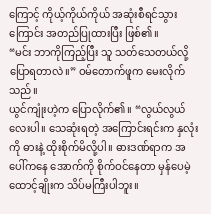ကြောင့် ကိုယ့်ကိုယ်ကိုယ် အဆုံးစီရင်သွားကြောင်း အတည်ပြုထားပြီး ဖြစ်၏။
“မင်း ဘာကိုကြည့်ပြီး သူ သတ်သေတယ်လို့ ပြောရတာလဲ။” ဝမ်တောက်ဖူက မေးလိုက်သည်။
ယွင်ကျုံးဟဲ့က ပြောလိုက်၏။ “လွယ်လွယ်လေးပါ။ သေဆုံးရတဲ့ အကြောင်းရင်းက နှလုံးကို ဓားနဲ့ ထိုးစိုက်မိလို့ပါ။ ဓားဒဏ်ရာက အပေါ်ကနေ အောက်ကို စိုက်ဝင်နေတာ မှန်ပေမဲ့ ထောင့်ချိုးက သိပ်မကြီးပါဘူး။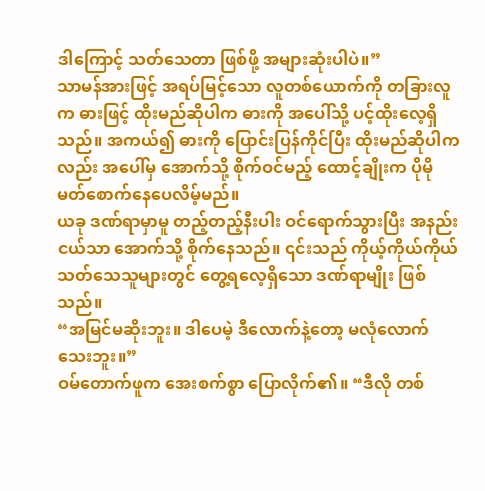ဒါကြောင့် သတ်သေတာ ဖြစ်ဖို့ အများဆုံးပါပဲ။”
သာမန်အားဖြင့် အရပ်မြင့်သော လူတစ်ယောက်ကို တခြားလူက ဓားဖြင့် ထိုးမည်ဆိုပါက ဓားကို အပေါ်သို့ ပင့်ထိုးလေ့ရှိသည်။ အကယ်၍ ဓားကို ပြောင်းပြန်ကိုင်ပြီး ထိုးမည်ဆိုပါကလည်း အပေါ်မှ အောက်သို့ စိုက်ဝင်မည့် ထောင့်ချိုးက ပိုမို မတ်စောက်နေပေလိမ့်မည်။
ယခု ဒဏ်ရာမှာမူ တည့်တည့်နီးပါး ဝင်ရောက်သွားပြီး အနည်းငယ်သာ အောက်သို့ စိုက်နေသည်။ ၎င်းသည် ကိုယ့်ကိုယ်ကိုယ် သတ်သေသူများတွင် တွေ့ရလေ့ရှိသော ဒဏ်ရာမျိုး ဖြစ်သည်။
“အမြင်မဆိုးဘူး။ ဒါပေမဲ့ ဒီလောက်နဲ့တော့ မလုံလောက်သေးဘူး။”
ဝမ်တောက်ဖူက အေးစက်စွာ ပြောလိုက်၏။ “ဒီလို တစ်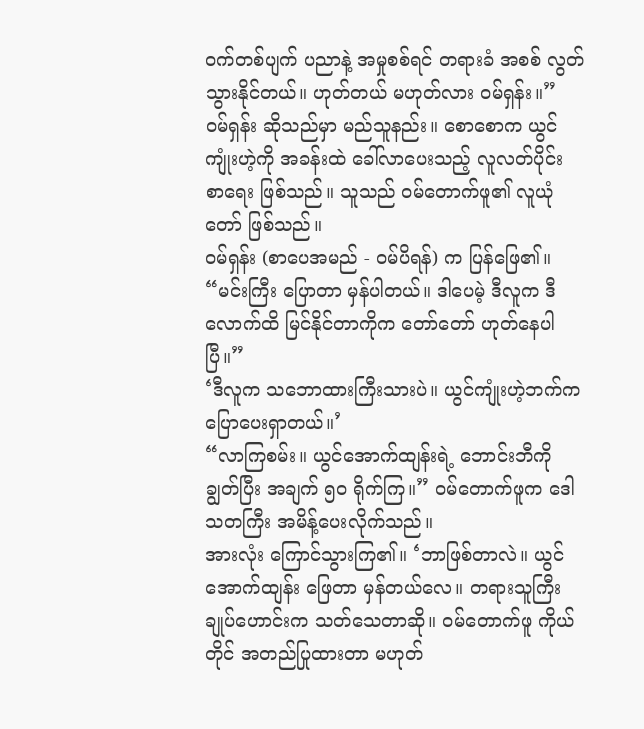ဝက်တစ်ပျက် ပညာနဲ့ အမှုစစ်ရင် တရားခံ အစစ် လွတ်သွားနိုင်တယ်။ ဟုတ်တယ် မဟုတ်လား ဝမ်ရှန်း။”
ဝမ်ရှန်း ဆိုသည်မှာ မည်သူနည်း။ စောစောက ယွင်ကျုံးဟဲ့ကို အခန်းထဲ ခေါ်လာပေးသည့် လူလတ်ပိုင်း စာရေး ဖြစ်သည်။ သူသည် ဝမ်တောက်ဖူ၏ လူယုံတော် ဖြစ်သည်။
ဝမ်ရှန်း (စာပေအမည် - ဝမ်ပိရန်) က ပြန်ဖြေ၏။ “မင်းကြီး ပြောတာ မှန်ပါတယ်။ ဒါပေမဲ့ ဒီလူက ဒီလောက်ထိ မြင်နိုင်တာကိုက တော်တော် ဟုတ်နေပါပြီ။”
‘ဒီလူက သဘောထားကြီးသားပဲ။ ယွင်ကျုံးဟဲ့ဘက်က ပြောပေးရှာတယ်။’
“လာကြစမ်း။ ယွင်အောက်ထျန်းရဲ့ ဘောင်းဘီကို ချွတ်ပြီး အချက် ၅၀ ရိုက်ကြ။” ဝမ်တောက်ဖူက ဒေါသတကြီး အမိန့်ပေးလိုက်သည်။
အားလုံး ကြောင်သွားကြ၏။ ‘ဘာဖြစ်တာလဲ။ ယွင်အောက်ထျန်း ဖြေတာ မှန်တယ်လေ။ တရားသူကြီးချုပ်ဟောင်းက သတ်သေတာဆို။ ဝမ်တောက်ဖူ ကိုယ်တိုင် အတည်ပြုထားတာ မဟုတ်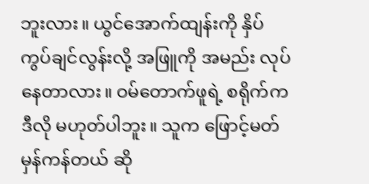ဘူးလား။ ယွင်အောက်ထျန်းကို နှိပ်ကွပ်ချင်လွန်းလို့ အဖြူကို အမည်း လုပ်နေတာလား။ ဝမ်တောက်ဖူရဲ့ စရိုက်က ဒီလို မဟုတ်ပါဘူး။ သူက ဖြောင့်မတ်မှန်ကန်တယ် ဆို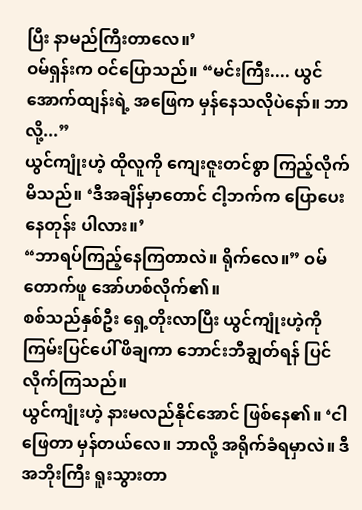ပြီး နာမည်ကြီးတာလေ။’
ဝမ်ရှန်းက ဝင်ပြောသည်။ “မင်းကြီး.... ယွင်အောက်ထျန်းရဲ့ အဖြေက မှန်နေသလိုပဲနော်။ ဘာလို့...”
ယွင်ကျုံးဟဲ့ ထိုလူကို ကျေးဇူးတင်စွာ ကြည့်လိုက်မိသည်။ ‘ဒီအချိန်မှာတောင် ငါ့ဘက်က ပြောပေးနေတုန်း ပါလား။’
“ဘာရပ်ကြည့်နေကြတာလဲ။ ရိုက်လေ။” ဝမ်တောက်ဖူ အော်ဟစ်လိုက်၏။
စစ်သည်နှစ်ဦး ရှေ့တိုးလာပြီး ယွင်ကျုံးဟဲ့ကို ကြမ်းပြင်ပေါ် ဖိချကာ ဘောင်းဘီချွတ်ရန် ပြင်လိုက်ကြသည်။
ယွင်ကျုံးဟဲ့ နားမလည်နိုင်အောင် ဖြစ်နေ၏။ ‘ငါ ဖြေတာ မှန်တယ်လေ။ ဘာလို့ အရိုက်ခံရမှာလဲ။ ဒီအဘိုးကြီး ရူးသွားတာ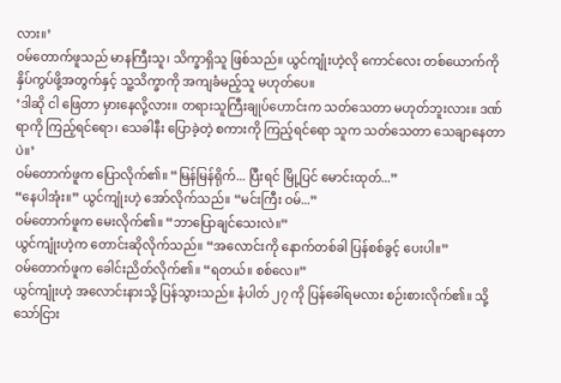လား။’
ဝမ်တောက်ဖူသည် မာနကြီးသူ၊ သိက္ခာရှိသူ ဖြစ်သည်။ ယွင်ကျုံးဟဲ့လို ကောင်လေး တစ်ယောက်ကို နှိပ်ကွပ်ဖို့အတွက်နှင့် သူ့သိက္ခာကို အကျခံမည့်သူ မဟုတ်ပေ။
‘ဒါဆို ငါ ဖြေတာ မှားနေလို့လား။ တရားသူကြီးချုပ်ဟောင်းက သတ်သေတာ မဟုတ်ဘူးလား။ ဒဏ်ရာကို ကြည့်ရင်ရော၊ သေခါနီး ပြောခဲ့တဲ့ စကားကို ကြည့်ရင်ရော သူက သတ်သေတာ သေချာနေတာပဲ။’
ဝမ်တောက်ဖူက ပြောလိုက်၏။ “မြန်မြန်ရိုက်... ပြီးရင် မြို့ပြင် မောင်းထုတ်...”
“နေပါအုံး။” ယွင်ကျုံးဟဲ့ အော်လိုက်သည်။ “မင်းကြီး ဝမ်...”
ဝမ်တောက်ဖူက မေးလိုက်၏။ “ဘာပြောချင်သေးလဲ။”
ယွင်ကျုံးဟဲ့က တောင်းဆိုလိုက်သည်။ “အလောင်းကို နောက်တစ်ခါ ပြန်စစ်ခွင့် ပေးပါ။”
ဝမ်တောက်ဖူက ခေါင်းညိတ်လိုက်၏။ “ရတယ်။ စစ်လေ။”
ယွင်ကျုံးဟဲ့ အလောင်းနားသို့ ပြန်သွားသည်။ နံပါတ် ၂၇ ကို ပြန်ခေါ်ရမလား စဉ်းစားလိုက်၏။ သို့သော်ငြား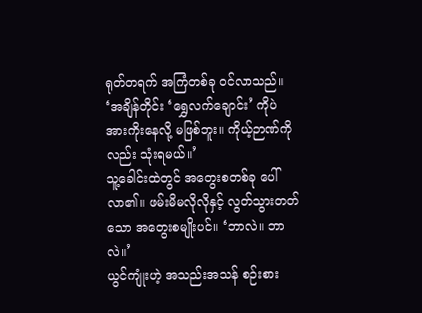ရုတ်တရက် အကြံတစ်ခု ဝင်လာသည်။ ‘အချိန်တိုင်း ‘ရွှေလက်ချောင်း’ ကိုပဲ အားကိုးနေလို့ မဖြစ်ဘူး။ ကိုယ့်ဉာဏ်ကိုလည်း သုံးရမယ်။’
သူ့ခေါင်းထဲတွင် အတွေးစတစ်ခု ပေါ်လာ၏။ ဖမ်းမိမလိုလိုနှင့် လွတ်သွားတတ်သော အတွေးစမျိုးပင်။ ‘ဘာလဲ။ ဘာလဲ။’
ယွင်ကျုံးဟဲ့ အသည်းအသန် စဉ်းစား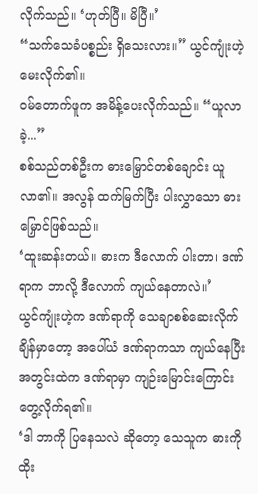လိုက်သည်။ ‘ဟုတ်ပြီ။ မိပြီ။’
“သက်သေခံပစ္စည်း ရှိသေးလား။” ယွင်ကျုံးဟဲ့ မေးလိုက်၏။
ဝမ်တောက်ဖူက အမိန့်ပေးလိုက်သည်။ “ယူလာခဲ့...”
စစ်သည်တစ်ဦးက ဓားမြှောင်တစ်ချောင်း ယူလာ၏။ အလွန် ထက်မြက်ပြီး ပါးလွှာသော ဓားမြှောင်ဖြစ်သည်။
‘ထူးဆန်းတယ်။ ဓားက ဒီလောက် ပါးတာ၊ ဒဏ်ရာက ဘာလို့ ဒီလောက် ကျယ်နေတာလဲ။’
ယွင်ကျုံးဟဲ့က ဒဏ်ရာကို သေချာစစ်ဆေးလိုက်ချိန်မှာတော့ အပေါ်ယံ ဒဏ်ရာကသာ ကျယ်နေပြီး အတွင်းထဲက ဒဏ်ရာမှာ ကျဉ်းမြောင်းကြောင်း တွေ့လိုက်ရ၏။
‘ဒါ ဘာကို ပြနေသလဲ ဆိုတော့ သေသူက ဓားကို ထိုး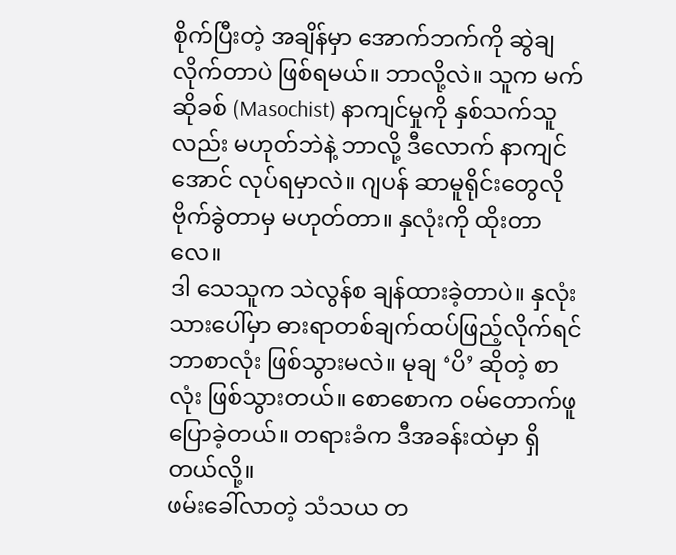စိုက်ပြီးတဲ့ အချိန်မှာ အောက်ဘက်ကို ဆွဲချလိုက်တာပဲ ဖြစ်ရမယ်။ ဘာလို့လဲ။ သူက မက်ဆိုခစ် (Masochist) နာကျင်မှုကို နှစ်သက်သူလည်း မဟုတ်ဘဲနဲ့ ဘာလို့ ဒီလောက် နာကျင်အောင် လုပ်ရမှာလဲ။ ဂျပန် ဆာမူရိုင်းတွေလို ဗိုက်ခွဲတာမှ မဟုတ်တာ။ နှလုံးကို ထိုးတာလေ။
ဒါ သေသူက သဲလွန်စ ချန်ထားခဲ့တာပဲ။ နှလုံးသားပေါ်မှာ ဓားရာတစ်ချက်ထပ်ဖြည့်လိုက်ရင် ဘာစာလုံး ဖြစ်သွားမလဲ။ မုချ ‘ပိ’ ဆိုတဲ့ စာလုံး ဖြစ်သွားတယ်။ စောစောက ဝမ်တောက်ဖူ ပြောခဲ့တယ်။ တရားခံက ဒီအခန်းထဲမှာ ရှိတယ်လို့။
ဖမ်းခေါ်လာတဲ့ သံသယ တ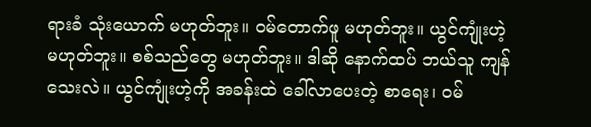ရားခံ သုံးယောက် မဟုတ်ဘူး။ ဝမ်တောက်ဖူ မဟုတ်ဘူး။ ယွင်ကျုံးဟဲ့ မဟုတ်ဘူး။ စစ်သည်တွေ မဟုတ်ဘူး။ ဒါဆို နောက်ထပ် ဘယ်သူ ကျန်သေးလဲ။ ယွင်ကျုံးဟဲ့ကို အခန်းထဲ ခေါ်လာပေးတဲ့ စာရေး၊ ဝမ်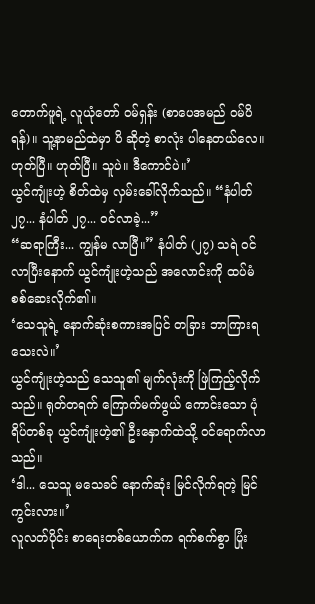တောက်ဖူရဲ့ လူယုံတော် ဝမ်ရှန်း (စာပေအမည် ဝမ်ပိရန်)။ သူ့နာမည်ထဲမှာ ပိ ဆိုတဲ့ စာလုံး ပါနေတယ်လေ။
ဟုတ်ပြီ။ ဟုတ်ပြီ။ သူပဲ။ ဒီကောင်ပဲ။’
ယွင်ကျုံးဟဲ့ စိတ်ထဲမှ လှမ်းခေါ်လိုက်သည်။ “နံပါတ် ၂၇... နံပါတ် ၂၇... ဝင်လာခဲ့...”
“ဆရာကြီး... ကျွန်မ လာပြီ။” နံပါတ် (၂၇) သရဲ ဝင်လာပြီးနောက် ယွင်ကျုံးဟဲ့သည် အလောင်းကို ထပ်မံ စစ်ဆေးလိုက်၏။
‘သေသူရဲ့ နောက်ဆုံးစကားအပြင် တခြား ဘာကြားရသေးလဲ။’
ယွင်ကျုံးဟဲ့သည် သေသူ၏ မျက်လုံးကို ဖြဲကြည့်လိုက်သည်။ ရုတ်တရက် ကြောက်မက်ဖွယ် ကောင်းသော ပုံရိပ်တစ်ခု ယွင်ကျုံးဟဲ့၏ ဦးနှောက်ထဲသို့ ဝင်ရောက်လာသည်။
‘ဒါ... သေသူ မသေခင် နောက်ဆုံး မြင်လိုက်ရတဲ့ မြင်ကွင်းလား။’
လူလတ်ပိုင်း စာရေးတစ်ယောက်က ရက်စက်စွာ ပြုံး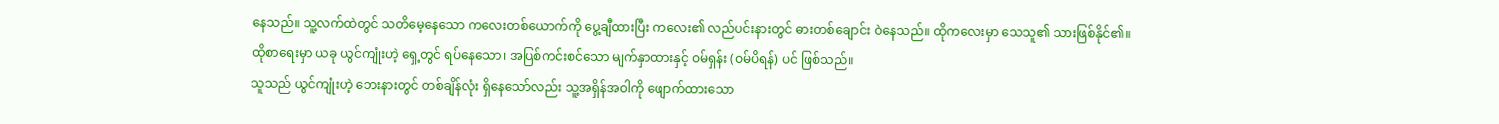နေသည်။ သူ့လက်ထဲတွင် သတိမေ့နေသော ကလေးတစ်ယောက်ကို ပွေ့ချီထားပြီး ကလေး၏ လည်ပင်းနားတွင် ဓားတစ်ချောင်း ဝဲနေသည်။ ထိုကလေးမှာ သေသူ၏ သားဖြစ်နိုင်၏။
ထိုစာရေးမှာ ယခု ယွင်ကျုံးဟဲ့ ရှေ့တွင် ရပ်နေသော၊ အပြစ်ကင်းစင်သော မျက်နှာထားနှင့် ဝမ်ရှန်း (ဝမ်ပိရန်) ပင် ဖြစ်သည်။
သူသည် ယွင်ကျုံးဟဲ့ ဘေးနားတွင် တစ်ချိန်လုံး ရှိနေသော်လည်း သူ့အရှိန်အဝါကို ဖျောက်ထားသော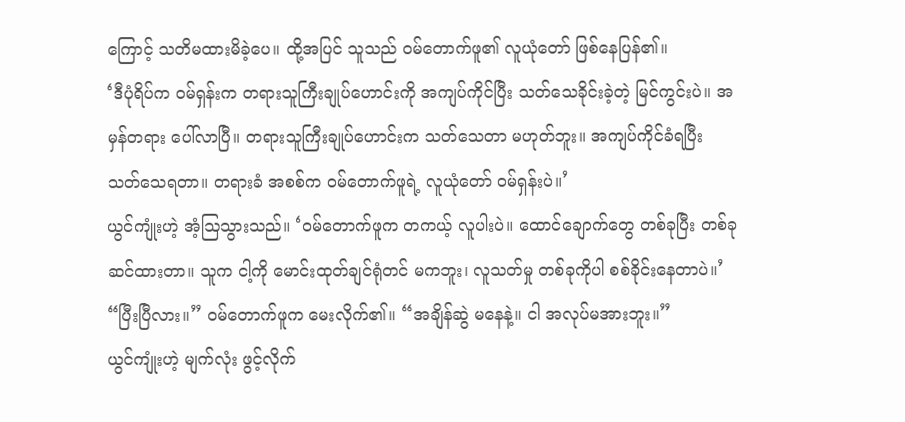ကြောင့် သတိမထားမိခဲ့ပေ။ ထို့အပြင် သူသည် ဝမ်တောက်ဖူ၏ လူယုံတော် ဖြစ်နေပြန်၏။
‘ဒီပုံရိပ်က ဝမ်ရှန်းက တရားသူကြီးချုပ်ဟောင်းကို အကျပ်ကိုင်ပြီး သတ်သေခိုင်းခဲ့တဲ့ မြင်ကွင်းပဲ။ အမှန်တရား ပေါ်လာပြီ။ တရားသူကြီးချုပ်ဟောင်းက သတ်သေတာ မဟုတ်ဘူး။ အကျပ်ကိုင်ခံရပြီး သတ်သေရတာ။ တရားခံ အစစ်က ဝမ်တောက်ဖူရဲ့ လူယုံတော် ဝမ်ရှန်းပဲ။’
ယွင်ကျုံးဟဲ့ အံ့ဩသွားသည်။ ‘ဝမ်တောက်ဖူက တကယ့် လူပါးပဲ။ ထောင်ချောက်တွေ တစ်ခုပြီး တစ်ခု ဆင်ထားတာ။ သူက ငါ့ကို မောင်းထုတ်ချင်ရုံတင် မကဘူး၊ လူသတ်မှု တစ်ခုကိုပါ စစ်ခိုင်းနေတာပဲ။’
“ပြီးပြီလား။” ဝမ်တောက်ဖူက မေးလိုက်၏။ “အချိန်ဆွဲ မနေနဲ့။ ငါ အလုပ်မအားဘူး။”
ယွင်ကျုံးဟဲ့ မျက်လုံး ဖွင့်လိုက်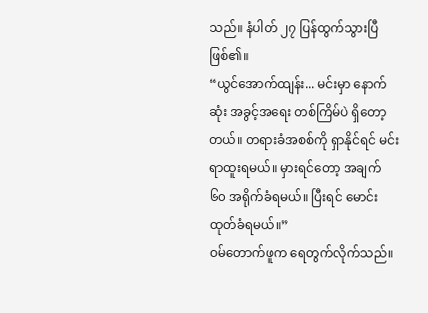သည်။ နံပါတ် ၂၇ ပြန်ထွက်သွားပြီဖြစ်၏။
“ယွင်အောက်ထျန်း... မင်းမှာ နောက်ဆုံး အခွင့်အရေး တစ်ကြိမ်ပဲ ရှိတော့တယ်။ တရားခံအစစ်ကို ရှာနိုင်ရင် မင်း ရာထူးရမယ်။ မှားရင်တော့ အချက် ၆၀ အရိုက်ခံရမယ်။ ပြီးရင် မောင်းထုတ်ခံရမယ်။”
ဝမ်တောက်ဖူက ရေတွက်လိုက်သည်။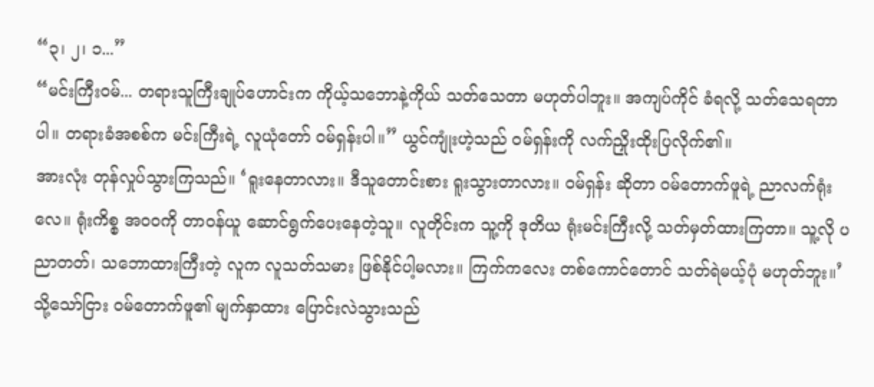“၃၊ ၂၊ ၁...”
“မင်းကြီးဝမ်... တရားသူကြီးချုပ်ဟောင်းက ကိုယ့်သဘောနဲ့ကိုယ် သတ်သေတာ မဟုတ်ပါဘူး။ အကျပ်ကိုင် ခံရလို့ သတ်သေရတာပါ။ တရားခံအစစ်က မင်းကြီးရဲ့ လူယုံတော် ဝမ်ရှန်းပါ။” ယွင်ကျုံးဟဲ့သည် ဝမ်ရှန်းကို လက်ညှိုးထိုးပြလိုက်၏။
အားလုံး တုန်လှုပ်သွားကြသည်။ ‘ရူးနေတာလား။ ဒီသူတောင်းစား ရူးသွားတာလား။ ဝမ်ရှန်း ဆိုတာ ဝမ်တောက်ဖူရဲ့ ညာလက်ရုံးလေ။ ရုံးကိစ္စ အဝဝကို တာဝန်ယူ ဆောင်ရွက်ပေးနေတဲ့သူ။ လူတိုင်းက သူ့ကို ဒုတိယ ရုံးမင်းကြီးလို့ သတ်မှတ်ထားကြတာ။ သူ့လို ပညာတတ်၊ သဘောထားကြီးတဲ့ လူက လူသတ်သမား ဖြစ်နိုင်ပါ့မလား။ ကြက်ကလေး တစ်ကောင်တောင် သတ်ရဲမယ့်ပုံ မဟုတ်ဘူး။’
သို့သော်ငြား ဝမ်တောက်ဖူ၏ မျက်နှာထား ပြောင်းလဲသွားသည်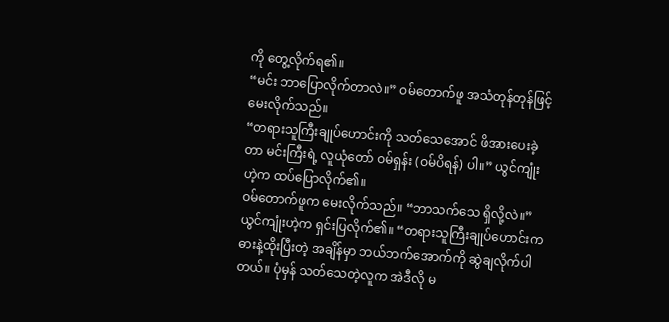ကို တွေ့လိုက်ရ၏။
“မင်း ဘာပြောလိုက်တာလဲ။” ဝမ်တောက်ဖူ အသံတုန်တုန်ဖြင့် မေးလိုက်သည်။
“တရားသူကြီးချုပ်ဟောင်းကို သတ်သေအောင် ဖိအားပေးခဲ့တာ မင်းကြီးရဲ့ လူယုံတော် ဝမ်ရှန်း (ဝမ်ပိရန်) ပါ။” ယွင်ကျုံးဟဲ့က ထပ်ပြောလိုက်၏။
ဝမ်တောက်ဖူက မေးလိုက်သည်။ “ဘာသက်သေ ရှိလို့လဲ။”
ယွင်ကျုံးဟဲ့က ရှင်းပြလိုက်၏။ “တရားသူကြီးချုပ်ဟောင်းက ဓားနဲ့ထိုးပြီးတဲ့ အချိန်မှာ ဘယ်ဘက်အောက်ကို ဆွဲချလိုက်ပါတယ်။ ပုံမှန် သတ်သေတဲ့လူက အဲဒီလို မ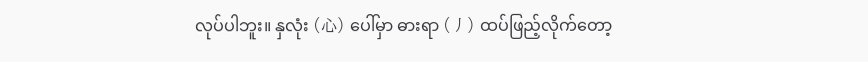လုပ်ပါဘူး။ နှလုံး (心) ပေါ်မှာ ဓားရာ (丿) ထပ်ဖြည့်လိုက်တော့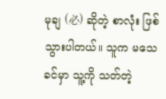မုချ (必) ဆိုတဲ့ စာလုံး ဖြစ်သွားပါတယ်။ သူက မသေခင်မှာ သူ့ကို သတ်တဲ့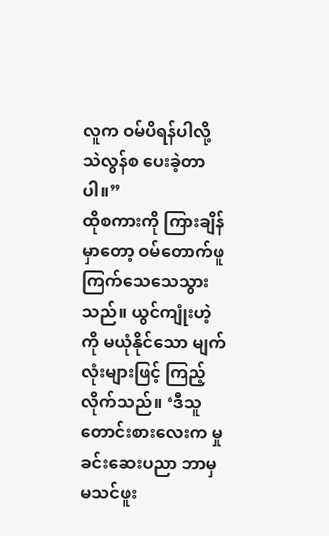လူက ဝမ်ပိရန်ပါလို့ သဲလွန်စ ပေးခဲ့တာပါ။”
ထိုစကားကို ကြားချိန်မှာတော့ ဝမ်တောက်ဖူ ကြက်သေသေသွားသည်။ ယွင်ကျုံးဟဲ့ကို မယုံနိုင်သော မျက်လုံးများဖြင့် ကြည့်လိုက်သည်။ ‘ဒီသူတောင်းစားလေးက မှုခင်းဆေးပညာ ဘာမှ မသင်ဖူး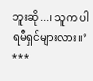ဘူးဆို...၊ သူက ပါရမီရှင်များလား။’
***